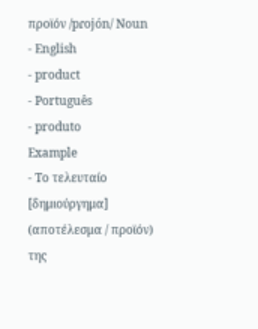προϊόν /pɾojón/ Noun
- English
- product
- Português
- produto
Example
- Το τελευταίο [δημιούργημα] (αποτέλεσμα / προϊόν) της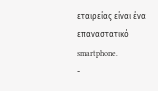εταιρείας είναι ένα επαναστατικό smartphone.
-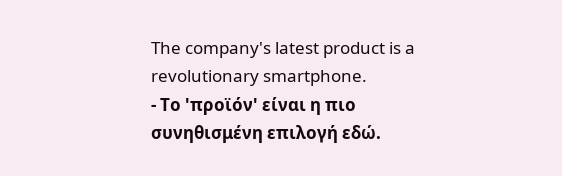The company's latest product is a revolutionary smartphone.
- Το 'προϊόν' είναι η πιο συνηθισμένη επιλογή εδώ.